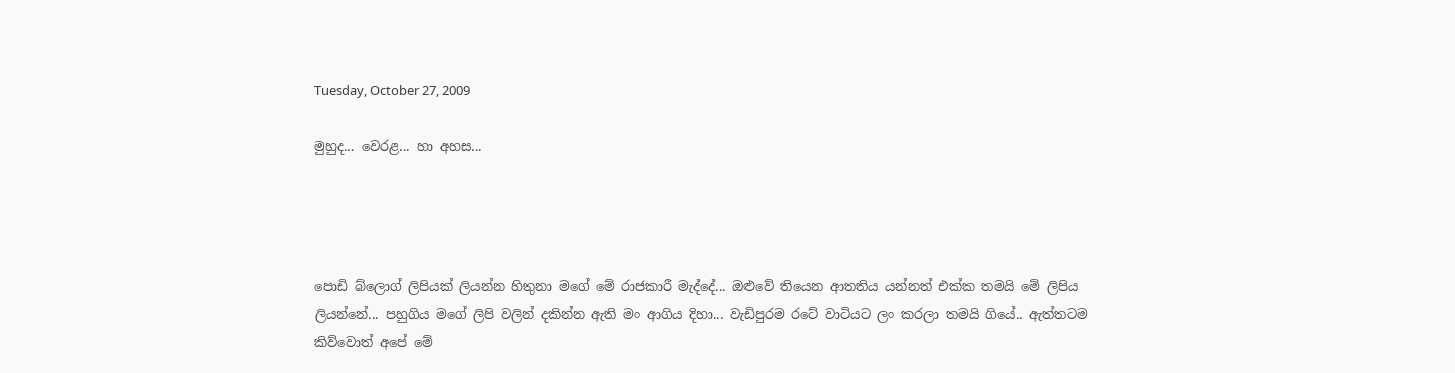Tuesday, October 27, 2009

මුහුද... වෙරළ... හා අහස...




පොඩි බ්ලොග් ලිපියක් ලියන්න හිතුනා මගේ මේ රාජකාරී මැද්දේ... ඔළුවේ තියෙන ආතතිය යන්නත් එක්ක තමයි මේ ලිපිය ලියන්නේ... පහුගිය මගේ ලිපි වලින් දකින්න ඇති මං ආගිය දිහා... වැඩිපුරම රටේ වාටියට ලං කරලා තමයි ගියේ.. ඇත්තටම කිව්වොත් අපේ මේ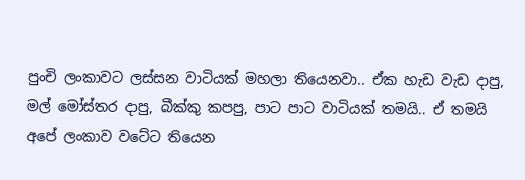පුංචි ලංකාවට ලස්සන වාටියක් මහලා තියෙනවා.. ඒක හැඩ වැඩ දාපු, මල් මෝස්තර දාපු, බීක්කු කපපු, පාට පාට වාටියක් තමයි.. ඒ තමයි අපේ ලංකාව වටේට තියෙන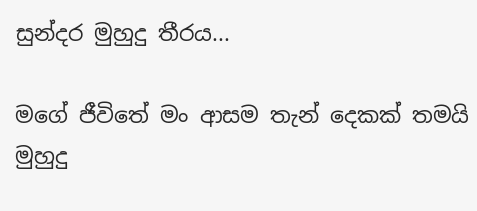සුන්දර මුහුදු තීරය...

මගේ ජීවිතේ මං ආසම තැන් දෙකක් තමයි මුහුදු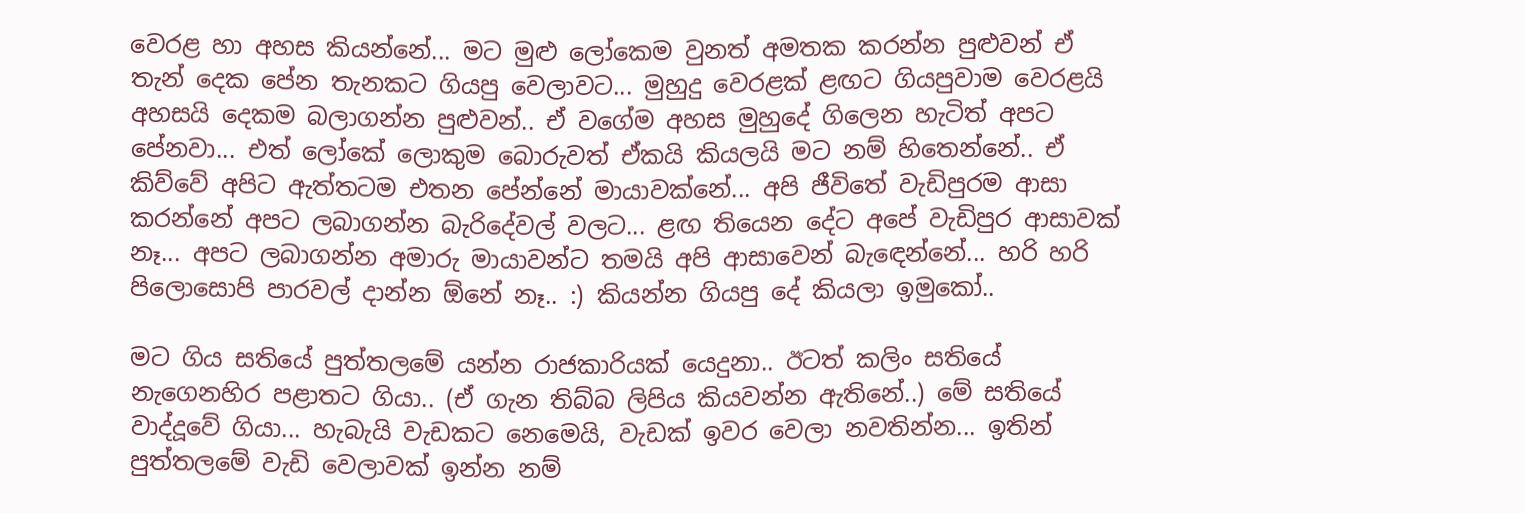වෙරළ හා අහස කියන්නේ... මට මුළු ලෝකෙම වුනත් අමතක කරන්න පුළුවන් ඒ තැන් දෙක පේන තැනකට ගියපු වෙලාවට... මුහුදු වෙරළක් ළඟට ගියපුවාම වෙරළයි අහසයි දෙකම බලාගන්න පුළුවන්.. ඒ වගේම අහස මුහුදේ ගිලෙන හැටිත් අපට පේනවා... එත් ලෝකේ ලොකුම බොරුවත් ඒකයි කියලයි මට නම් හිතෙන්නේ.. ඒ කිව්වේ අපිට ඇත්තටම එතන පේන්නේ මායාවක්නේ... අපි ජීවිතේ වැඩිපුරම ආසා කරන්නේ අපට ලබාගන්න බැරිදේවල් වලට... ළඟ තියෙන දේට අපේ වැඩිපුර ආසාවක් නෑ... අපට ලබාගන්න අමාරු මායාවන්ට තමයි අපි ආසාවෙන් බැ‍ඳෙන්නේ... හරි හරි පිලොසොපි පාරවල් දාන්න ඕනේ නෑ.. :) කියන්න ගියපු දේ කියලා ඉමුකෝ..

මට ගිය සතියේ පුත්තලමේ යන්න රාජකාරියක් යෙදුනා.. ඊටත් කලිං සතියේ නැගෙනහිර පළාතට ගියා.. (ඒ ගැන තිබ්බ ලිපිය කියවන්න ඇතිනේ..) මේ සතියේ වාද්දූවේ ගියා... හැබැයි වැඩකට නෙමෙයි, වැඩක් ඉවර වෙලා නවතින්න... ඉතින් පුත්තලමේ වැඩි වෙලාවක් ඉන්න නම්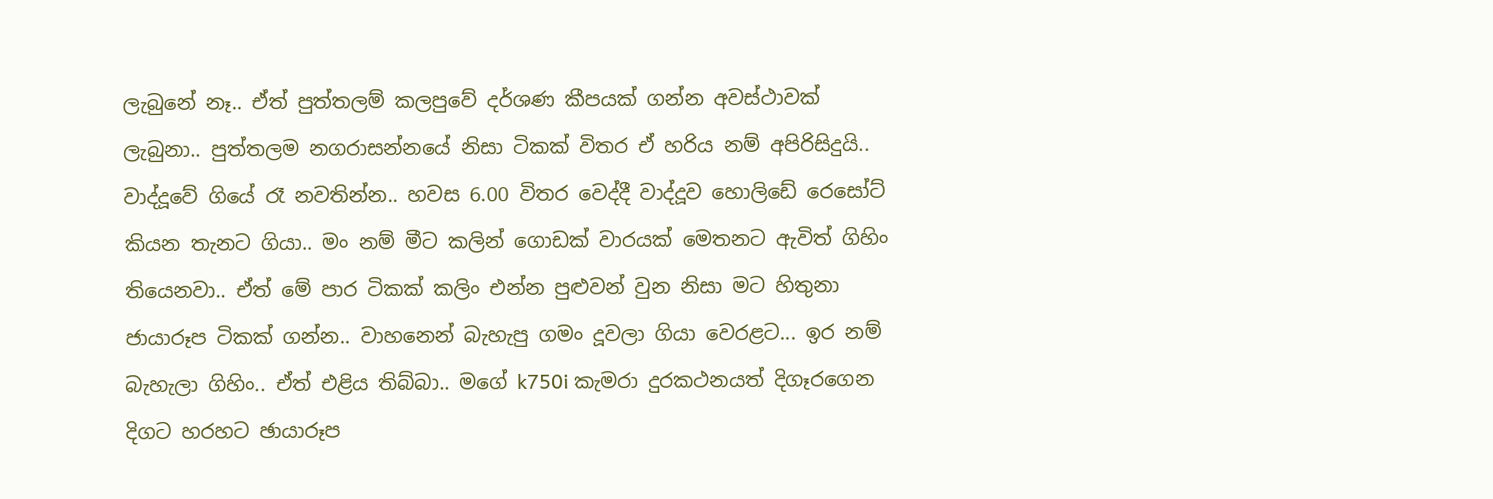ලැබුනේ නෑ.. ඒත් පුත්තලම් කලපුවේ දර්ශණ කීපයක් ගන්න අවස්ථාවක් ලැබුනා.. පුත්තලම නගරාසන්නයේ නිසා ටිකක් විතර ඒ හරිය නම් අපිරිසිදුයි.. වාද්දූවේ ගියේ රෑ නවතින්න.. හවස 6.00 විතර වෙද්දී වාද්දූව හොලිඩේ රෙසෝට් කියන තැනට ගියා.. මං නම් මීට කලින් ගොඩක් වාරයක් මෙතනට ඇවිත් ගිහිං තියෙනවා.. ඒත් මේ පාර ටිකක් කලිං එන්න පුළුවන් වුන නිසා මට හිතුනා ජායාරූප ටිකක් ගන්න.. වාහනෙන් බැහැපු ගමං දූවලා ගියා වෙරළට... ඉර නම් බැහැලා ගිහිං.. ඒත් එළිය තිබ්බා.. මගේ k750i කැමරා දුරකථනයත් දිගෑරගෙන දිගට හරහට ඡායාරූප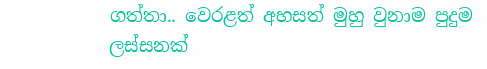ගත්තා.. වෙරළත් අහසත් මුහු වුනාම පුදුම ලස්සනක්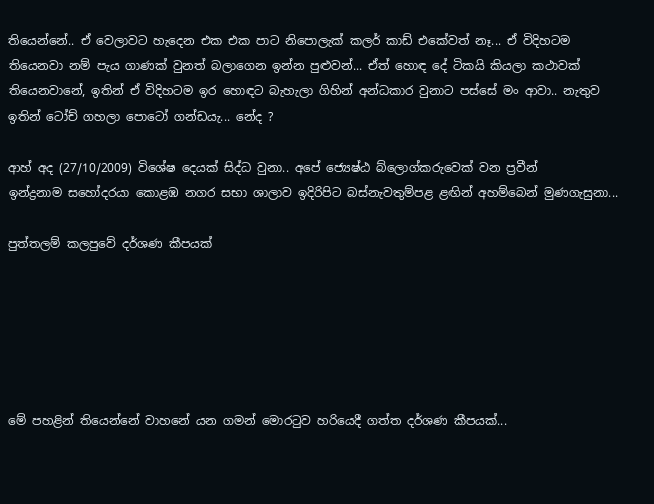තියෙන්නේ.. ඒ වෙලාවට හැදෙන එක එක පාට නිපොලැක් කලර් කාඩ් එකේවත් නෑ... ඒ විදිහටම තියෙනවා නම් පැය ගාණක් වුනත් බලාගෙන ඉන්න පුළුවන්... ඒත් හොඳ දේ ටිකයි කියලා කථාවක් තියෙනවානේ, ඉතින් ඒ විදිහටම ඉර හොඳට බැහැලා ගිහින් අන්ධකාර වුනාට පස්සේ මං ආවා.. නැතුව ඉතින් ටෝච් ගහලා පො‍‍ටෝ ගන්ඩයැ... නේද ?

ආහ් අද (27/10/2009) විශේෂ දෙයක් සිද්ධ වුනා.. අපේ ‍ජ්‍යෙෂ්ඨ බ්ලොග්කරුවෙක් වන ප්‍රවීන් ඉන්ද්‍රනාම ‍සහෝදරයා කොළඹ නගර සභා ශාලාව ඉදිරිපිට බස්නැවතුම්පළ ළඟින් අහම්බෙන් මුණගැසුනා...

පුත්තලම් කලපුවේ දර්ශණ කීපයක්






මේ පහළින් තියෙන්නේ වාහනේ යන ගමන් මොරටුව හරියෙදී ගත්ත දර්ශණ කීපයක්...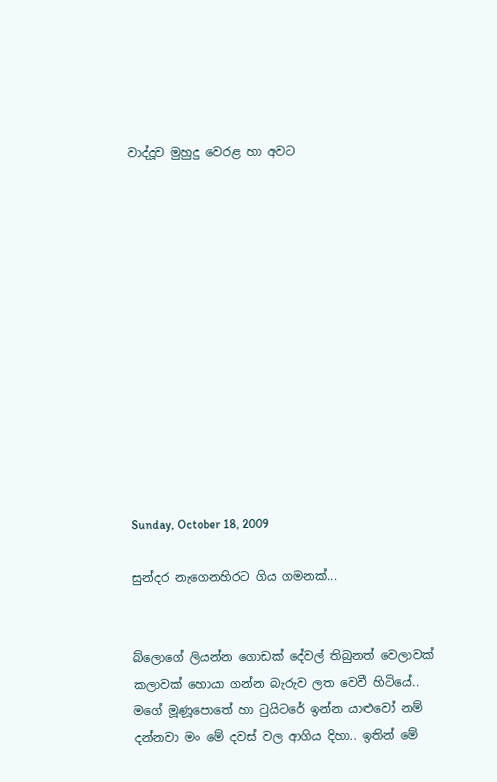වාද්දූව මුහුදු වෙරළ හා අවට













Sunday, October 18, 2009

සුන්දර නැගෙනහිරට ගිය ගමනක්...


බ්ලොගේ ලියන්න ගොඩක් දේවල් තිබුනත් වෙලාවක් කලාවක් හොයා ගන්න බැරුව ලත වෙ‍වී හි‍ටියේ.. මගේ මූණූපොතේ හා ටුයි‍ටරේ ඉන්න යාළුවෝ නම් දන්නවා මං මේ දවස් වල ආගිය දිහා.. ඉතින් මේ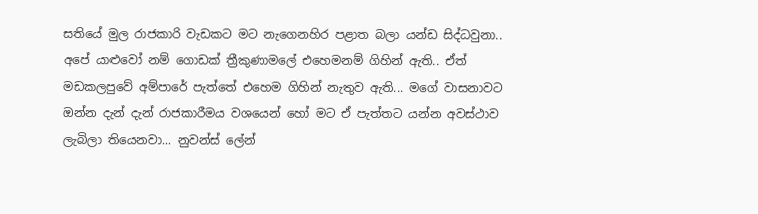සතියේ මුල රාජකාරි වැඩකට මට නැගෙනහිර පළාත බලා යන්ඩ සිද්ධවුනා.. අපේ යා‍ළුවෝ නම් ගොඩක් ත්‍රීකුණාමලේ එහෙමනම් ගිහින් ඇති.. ඒත් මඩකලපුවේ අම්පාරේ පැත්තේ එහෙම ගිහින් නැතුව ඇති... මගේ වාසනාවට ඔන්න දැන් දැන් රාජකාරීමය වශයෙන් හෝ මට ඒ පැත්තට යන්න අවස්ථාව ලැබිලා තියෙනවා... නුවන්ස් ලේන්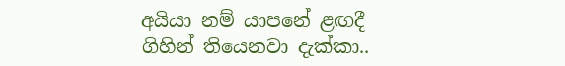අයියා නම් යාපනේ ළඟදී ගිහින් තියෙනවා දැක්කා..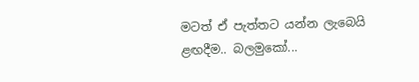මටත් ඒ පැත්තට යන්න ලැබෙයි ළඟදීම.. බලමුකෝ...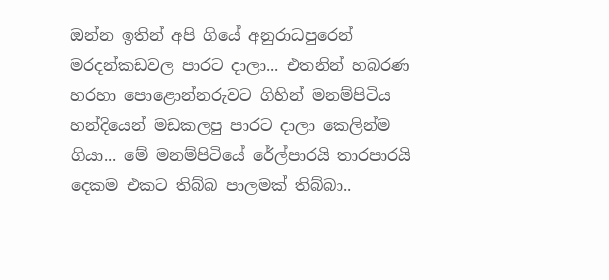ඔන්න ඉතින් අපි ගියේ අනුරාධපුරෙන් මරදන්කඩවල පාරට දාලා... එතනින් හබරණ හරහා පොළොන්නරුවට ගිහින් මනම්පිටිය හන්දියෙන් මඩකලපු පාරට දාලා කෙලින්ම ගියා... මේ මනම්පි‍ටි‍යේ රේල්පාරයි තාරපාරයි දෙකම එකට තිබ්බ පාලමක් තිබ්බා..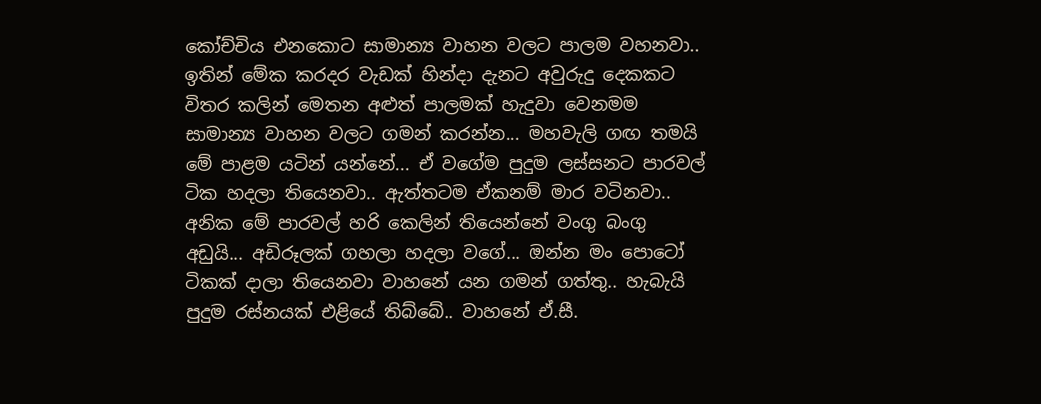කෝච්චිය එනකොට සාමාන්‍ය වාහන වලට පාලම වහනවා.. ඉතින් මේක කරදර වැඩක් හින්දා දැනට අවුරුදු දෙකකට විතර කලින් මෙතන අළුත් පාලමක් හැදුවා වෙනමම සාමාන්‍ය වාහන වලට ගමන් කරන්න... මහවැලි ගඟ තමයි මේ පාළම යටින් යන්නේ... ඒ වගේම පුදුම ලස්සනට පාරවල් ටික හදලා තියෙනවා.. ඇත්තටම ඒකනම් මාර වටිනවා.. අනික මේ පාරවල් හරි කෙලින් තියෙන්නේ වංගු බංගු අඩුයි... අඩිරූලක් ගහලා හදලා වගේ... ඔන්න මං පොටෝ ටිකක් දාලා තියෙනවා වාහනේ යන ගමන් ගත්තු.. හැබැයි පුදුම රස්නයක් එළියේ තිබ්බේ.. වාහනේ ඒ.සී.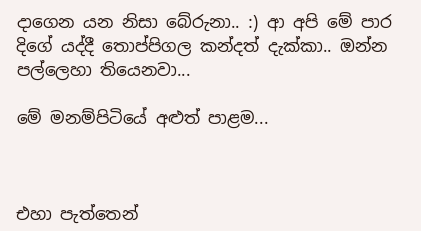දාගෙන යන නිසා බේරුනා.. :) ආ අපි මේ පාර දිගේ යද්දී තොප්පිගල කන්දත් දැක්කා.. ඔන්න පල්ලෙහා තියෙනවා...

මේ මනම්පිටියේ අළුත් පාළම...



එහා පැත්තෙන්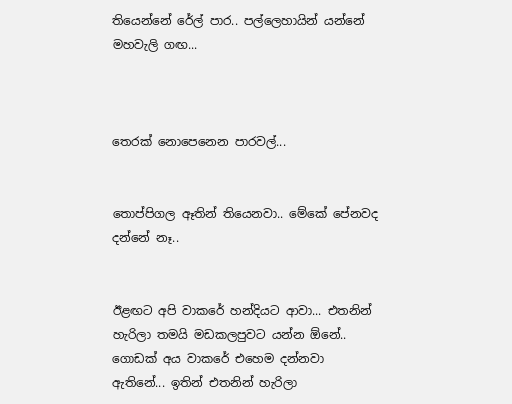තියෙන්නේ රේල් පාර.. පල්ලෙහායින් යන්නේ මහවැලි ගඟ...



තෙරක් නොපෙනෙන පාරවල්...


තොප්පිගල ඈතින් තියෙනවා.. මේකේ පේනවද දන්නේ නෑ..


ඊළඟට අපි වාකරේ හන්දියට ආවා... එතනින් හැරිලා තමයි මඩකලපුවට යන්න ඕනේ.. ගොඩක් අය වාකරේ එහෙම දන්නවා ඇතිනේ... ඉතින් එතනින් හැරිලා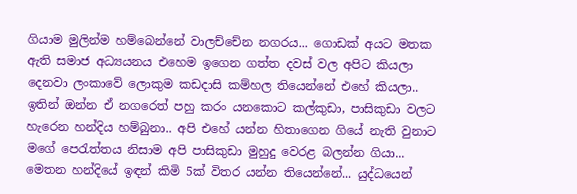ගියාම මුලින්ම හම්බෙන්නේ වාලච්චේන නගරය... ගොඩක් අයට මතක ඇති සමාජ අධ්‍යයනය එහෙම ඉගෙන ගත්ත දවස් වල අපිට කියලා දෙනවා ලංකාවේ ලොකුම කඩදාසි කම්හල තියෙන්නේ එහේ කියලා.. ඉතින් ඔන්න ඒ නගරෙත් පහු කරං යනකොට කල්කුඩා, පාසිකුඩා වලට හැරෙන හන්දිය හම්බුනා.. අපි එහේ යන්න හිතාගෙන ගියේ නැති වුනාට මගේ පෙ‍රැත්තය නිසාම අපි පාසිකුඩා මුහුදු වෙරළ බලන්න ගියා... මෙතන හන්දියේ ඉඳන් කිමි 5ක් විතර යන්න තියෙන්නේ... යුද්ධයෙන්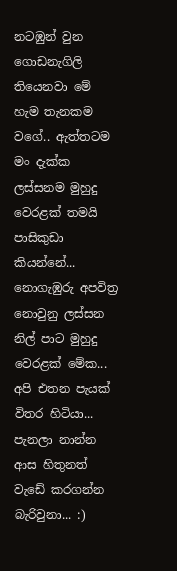නටඹුන් වුන ගොඩනැගිලි තියෙනවා මේ හැම තැනකම වගේ.. ඇත්තටම මං දැක්ක ලස්සනම මුහුදු වෙරළක් තමයි පාසිකුඩා කියන්නේ... නොගැඹුරු අපවිත්‍ර නොවුනු ලස්සන නිල් පාට මුහුදු වෙරළක් මේක... අපි එතන පැයක් විතර හිටියා... පැනලා නාන්න ආස හිතුනත් වැ‍ඩේ කරගන්න බැරිවුනා... :)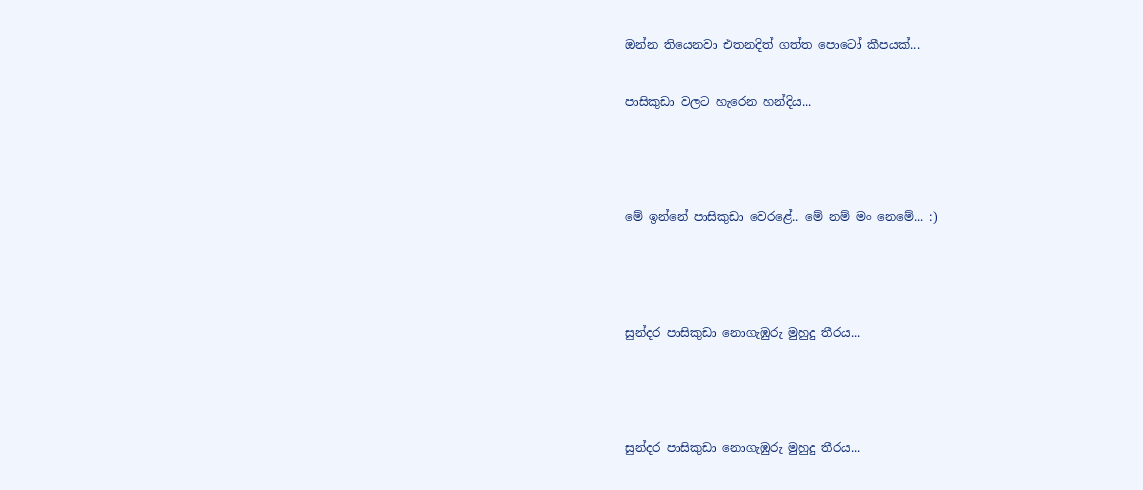ඔන්න තියෙනවා එතනදිත් ගත්ත පොටෝ කීපයක්...

පාසිකුඩා වලට හැරෙන හන්දිය...



මේ ඉන්නේ පාසිකුඩා වෙරළේ.. මේ නම් මං නෙමේ... :)



සුන්දර පාසිකුඩා නොගැඹුරු මුහුදු තීරය...



සුන්දර පාසිකුඩා නොගැඹුරු මුහුදු තීරය...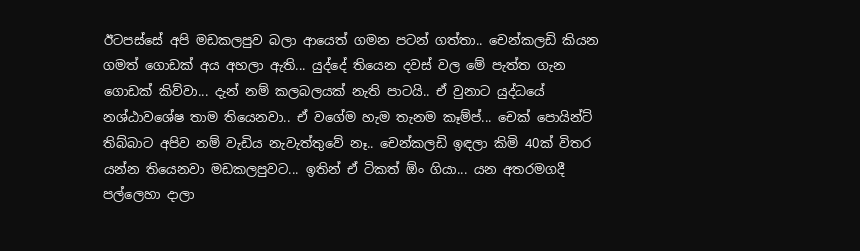ඊටපස්සේ අපි මඩකලපුව බලා ආයෙත් ගමන පටන් ගත්තා.. චෙන්කලඩි කියන ගමත් ගොඩක් අය අහලා ඇති... යුද්දේ තියෙන දවස් වල මේ පැත්ත ගැන ගොඩක් කිව්වා... දැන් නම් කලබලයක් නැති පාටයි.. ඒ වුනාට යුද්ධයේ නශ්ඨාවශේෂ තාම තියෙනවා.. ඒ වගේම හැම තැනම කෑම්ප්... චෙක් පොයින්ට් තිබ්බාට අපිව නම් වැඩිය නැවැත්තුවේ නෑ.. චෙන්කලඩි ඉඳලා කිමි 40ක් විතර යන්න තියෙනවා මඩකලපුවට... ඉතින් ඒ ටිකත් ඕං ගියා... යන අතරමගදී පල්ලෙහා දාලා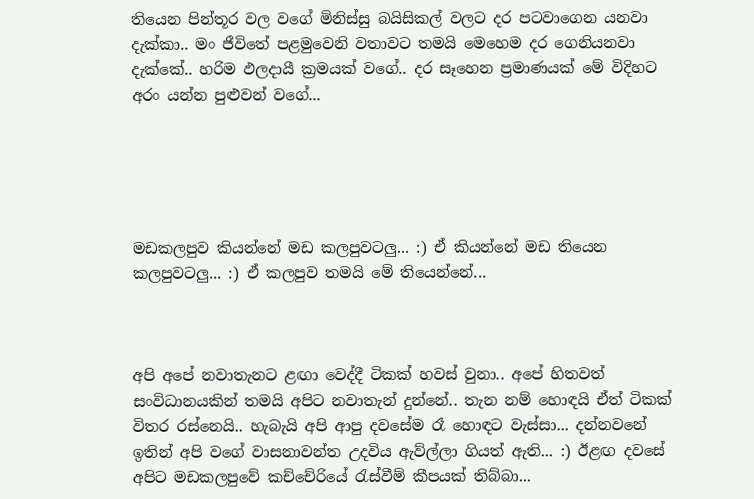තියෙන පින්තූර වල වගේ මිනිස්සු බයිසිකල් වලට දර පටවාගෙන යනවා දැක්කා.. මං ජීවිතේ පළමුවෙනි වතාවට තමයි මෙහෙම දර ගෙනියනවා දැක්කේ.. හරිම ඵලදායී ක්‍රමයක් වගේ.. දර සෑහෙන ප්‍රමාණයක් මේ විදිහට අරං යන්න පුළුවන් වගේ...





මඩකලපුව කියන්නේ මඩ කලපුවටලු... :) ඒ කියන්නේ මඩ තියෙන කලපුවටලු... :) ඒ කලපුව තමයි මේ තියෙන්නේ...



අපි අපේ නවාතැනට ළඟා වෙද්දී ටිකක් හවස් වුනා.. අපේ හිතවත් සංවිධානයකින් තමයි අපිට නවාතැන් දුන්නේ.. තැන නම් හොඳයි ඒත් ටිකක් විතර රස්නෙයි.. හැබැයි අපි ආපු දවසේම රෑ හොඳට වැස්සා... දන්නවනේ ඉතින් අපි වගේ වාසනාවන්ත උදවිය ඇව්ල්ලා ගියත් ඇති... :) ඊළඟ දවසේ අපිට මඩකලපුවේ කච්චේරියේ රැස්වීම් කීපයක් තිබ්බා...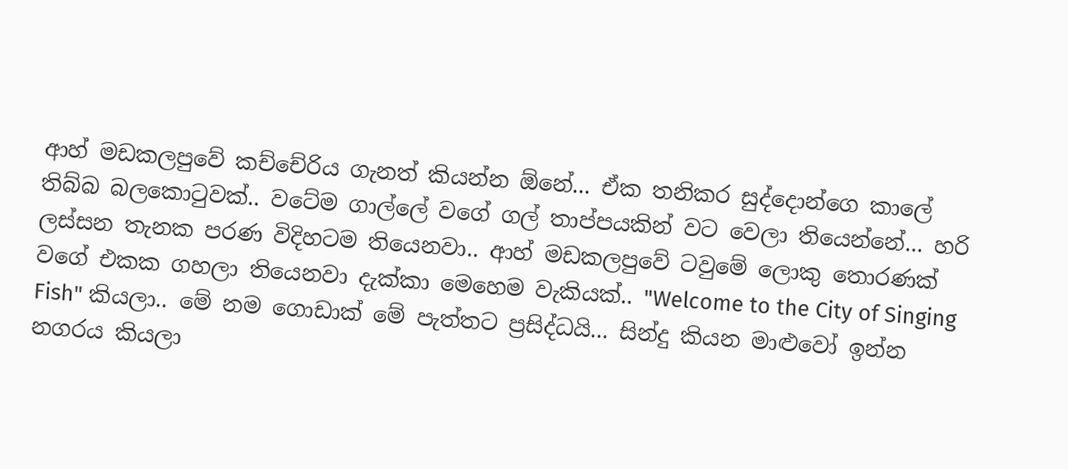ආහ් මඩකලපුවේ කච්චේරිය ගැනත් කියන්න ඕනේ... ඒක තනිකර සුද්දොන්ගෙ කාලේ තිබ්බ බලකොටුවක්.. වටේම ගාල්ලේ වගේ ගල් තාප්පයකින් වට වෙලා තියෙන්නේ... හරි ලස්සන තැනක පරණ විදිහටම තියෙනවා.. ආහ් මඩකලපුවේ ටවුමේ ලොකු තොරණක් වගේ එකක ගහලා තියෙනවා දැක්කා මෙහෙම වැකියක්.. "Welcome to the City of Singing Fish" කියලා.. මේ නම ගොඩාක් මේ පැත්තට ප්‍රසිද්ධයි... සින්දු කියන මාළුවෝ ඉන්න නගරය කියලා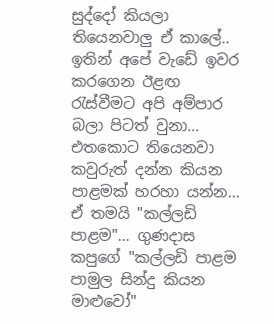සුද්දෝ කියලා තියෙනවාලු ඒ කාලේ.. ඉතින් අපේ වැඩේ ඉවර කරගෙන ඊළඟ රැස්වීමට අපි අම්පාර බලා පිටත් වුනා... එතකොට තියෙනවා කවුරුත් දන්න කියන පාළමක් හරහා යන්න... ඒ තමයි "කල්ලඩි පාළම"... ගුණදාස කපුගේ "කල්ලඩි පාළම පාමුල සින්දු කියන මාළුවෝ"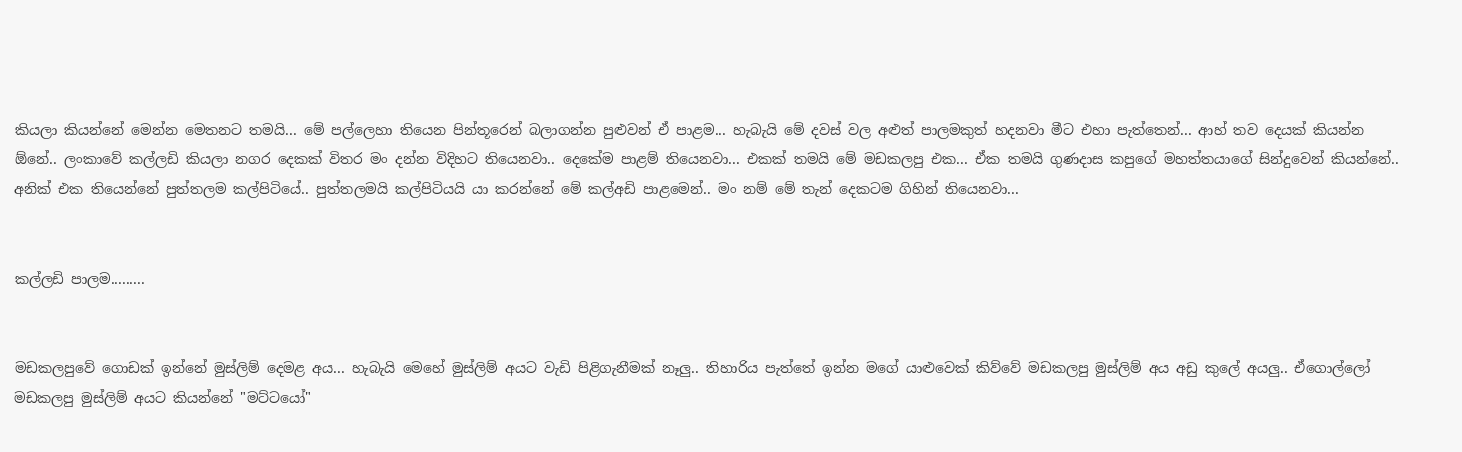කියලා කියන්නේ මෙන්න මෙතනට තමයි... මේ පල්ලෙහා තියෙන පින්තූරෙන් බලාගන්න පුළුවන් ඒ පාළම... හැබැයි මේ දවස් වල අළුත් පාලමකුත් හදනවා මීට එහා පැත්තෙන්... ආහ් තව දෙයක් කියන්න ඕනේ.. ලංකාවේ කල්ලඩි කියලා නගර දෙකක් විතර මං දන්න විදිහට තියෙනවා.. දෙකේම පාළම් තියෙනවා... එකක් තමයි මේ මඩකලපු එක... ඒක තමයි ගුණදාස කපු‍ගේ මහත්තයාගේ සින්දුවෙන් කියන්නේ.. අනික් එක තියෙන්නේ පුත්තලම කල්පිටියේ.. පුත්තලමයි කල්පිටියයි යා කරන්නේ මේ කල්අඩි පාළමෙන්.. මං නම් මේ තැන් දෙකටම ගිහින් තියෙනවා...


කල්ලඩි පාලම.........


මඩකලපුවේ ගොඩක් ඉන්නේ මුස්ලිම් දෙමළ අය... හැබැයි මෙහේ මුස්ලිම් අයට වැඩි පිළිගැනීමක් නෑලු.. තිහාරිය පැත්තේ ඉන්න මගේ යාළුවෙක් කිව්වේ මඩකලපු මුස්ලිම් අය අඩු කුලේ අයලු.. ඒගොල්ලෝ මඩකලපු මුස්ලිම් අයට කියන්නේ "මට්ටයෝ"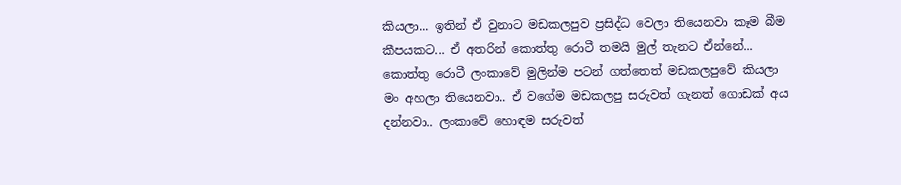කියලා... ඉතින් ඒ වුනාට මඩකලපුව ප්‍රසිද්ධ වෙලා තියෙනවා කෑම බීම කීපයකට... ඒ අතරින් කොත්තු රොටී තමයි මුල් තැනට ඒන්නේ... කොත්තු රොටී ලංකාවේ මුලින්ම පටන් ගත්තෙත් මඩකලපුවේ කියලා මං අහලා තියෙනවා.. ඒ වගේම මඩකලපු සරුවත් ගැනත් ගොඩක් අය දන්නවා.. ලංකාවේ හොඳම සරුවත්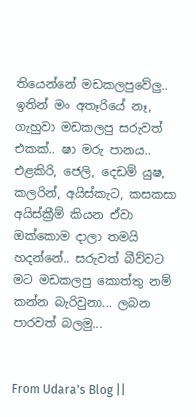තියෙන්නේ මඩකලපුවේලු.. ඉතින් මං අතෑරියේ නෑ, ගැහුවා මඩකලපු සරුවත් එකක්.. ෂා මරු පානය.. එළකිරි, ජෙලි, දෙඩම් යුෂ, කලරින්, අයිස්කැට, කසකසා අයිස්ක්‍රීම් කියන ඒවා ඔක්කොම දාලා තමයි හදන්නේ.. සරුවත් බීව්වට මට මඩකලපු කොත්තු නම් කන්න බැරිවුනා... ලබන පාරවත් බලමු...


From Udara's Blog ||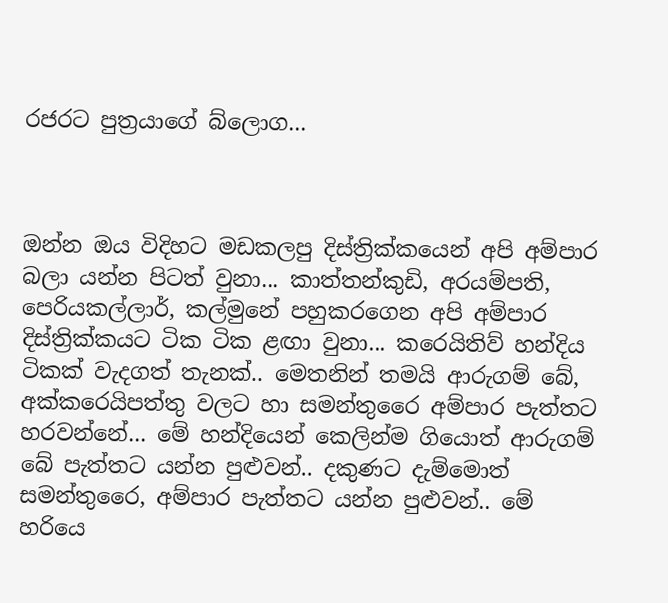රජරට පුත්‍රයාගේ බ්ලොග...



ඔන්න ඔය විදිහට මඩකලපු දිස්ත්‍රික්කයෙන් අපි අම්පාර බලා යන්න පිටත් වුනා... කාත්තන්කුඩි, අරයම්පති, පෙරියකල්ලාර්, කල්මුනේ පහුකරගෙන අපි අම්පාර දිස්ත්‍රික්කයට ටික ටික ළඟා වුනා... කරෙයිතිව් හන්දිය ටිකක් වැදගත් තැනක්.. මෙතනින් තමයි ආරුගම් බේ, අක්කරෙයිපත්තු වලට හා සමන්තුරෛ අම්පාර පැත්තට හරවන්නේ... මේ හන්දියෙන් කෙලින්ම ගියොත් ආරුගම් බේ පැත්තට යන්න පුළුවන්.. දකුණට දැම්මොත් සමන්තුරෛ, අම්පාර පැත්තට යන්න පුළුවන්.. මේ හරියෙ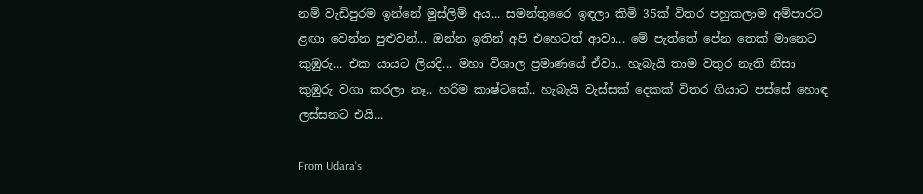නම් වැඩිපුරම ඉන්නේ මුස්ලිම් අය... සමන්තුරෛ ඉඳලා කිමි 35ක් විතර පහුකලාම අම්පාරට ළඟා වෙන්න පුළුවන්... ඔන්න ඉතින් අපි එහෙටත් ආවා... මේ පැත්තේ පේන තෙක් මානෙට කුඹුරු... එක යායට ලියදි... මහා විශාල ප්‍රමාණයේ ඒවා.. හැබැයි තාම වතුර නැති නිසා කුඹුරු වගා කරලා නෑ.. හරිම කාෂ්ටකේ.. හැබැයි වැස්සක් දෙකක් විතර ගියාට පස්සේ හොඳ ලස්සනට එයි...

From Udara's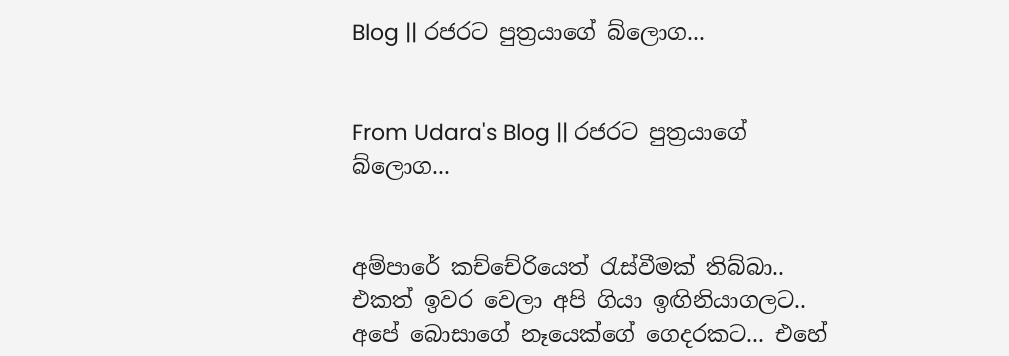Blog || රජරට පුත්‍රයාගේ බ්ලොග...


From Udara's Blog || රජරට පුත්‍රයාගේ බ්ලොග...


අම්පාරේ කච්චේරියෙත් රැස්වීමක් තිබ්බා.. එකත් ඉවර වෙලා අපි ගියා ඉඟිනියාගලට.. අපේ බොසාගේ නෑයෙක්ගේ ගෙදරකට... එහේ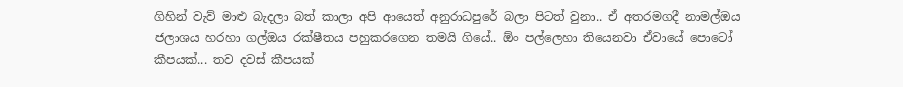ගිහින් වැව් මාළු බැදලා බත් කාලා අපි ආයෙත් අනුරාධපුරේ බලා පිටත් වුනා.. ඒ අතරමගදී නාමල්ඔය ජලාශය හරහා ගල්ඔය රක්ෂීතය පහුකරගෙන තමයි ගියේ.. ඕං පල්ලෙහා තියෙනවා ඒවායේ පො‍ටෝ කීපයක්... තව දවස් කීපයක්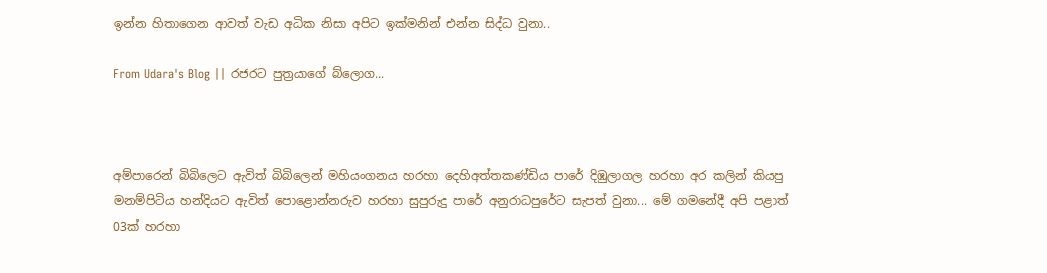ඉන්න හිතාගෙන ආවත් වැඩ අධික නිසා අපිට ඉක්මනින් එන්න සිද්ධ වුනා..

From Udara's Blog || රජරට පුත්‍රයාගේ බ්ලොග...



අම්පාරෙන් බිබිලෙට ඇවිත් බිබිලෙන් මහියංගනය හරහා දෙහිඅත්තකණ්ඩිය පාරේ දිඹුලාගල හරහා අර කලින් කියපු මනම්පිටිය හන්දියට ඇවිත් පො‍ළොන්නරුව හරහා සුපුරුදු පාරේ අනුරාධපුරේට සැපත් වුනා... මේ ගමනේදී අපි පළාත් 03ක් හරහා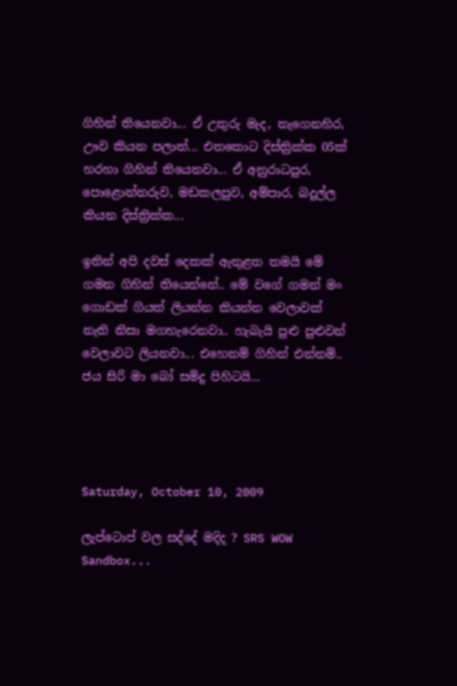ගිහින් තියෙනවා... ඒ උතුරු මැද, නැගෙනහිර, ඌව කියන පලාත්... එතකොට දිස්ත්‍රික්ක 05ක් හරහා ගිහින් තියෙනවා... ඒ අනුරාධපුර, පොළොන්නරුව, මඩකලපුව, අම්පාර, බදුල්ල කියන දිස්ත්‍රික්ක...

ඉතින් අපි දවස් දෙකක් ඇතුළත තමයි මේ ගමන ගිහින් තියෙන්නේ.. මේ වගේ ගමන් මං ගොඩක් ගියත් ලියන්න කියන්න වෙලාවක් නැති නිසා මගහැරෙනවා.. හැබැයි පුළු පුළුවන් වෙලාවට ලියනවා... එහෙනම් ගිහින් එන්නම්.. ජය සිරි මා බෝ සමිදු පිහිටයි...




Saturday, October 10, 2009

ලැප්ටොප් වල සද්දේ මදිද ? SRS WOW Sandbox...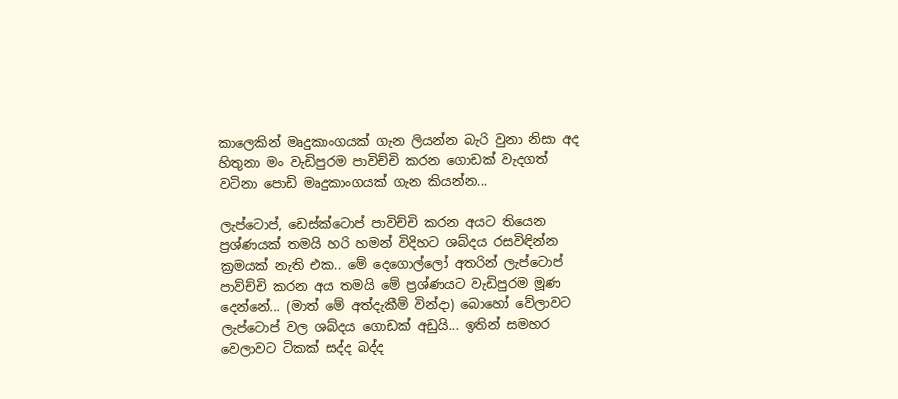කාලෙකින් මෘදුකාංගයක් ගැන ලියන්න බැරි වුනා නිසා අද හිතුනා මං වැඩිපුරම පාවිච්චි කරන ගොඩක් වැදගත් වටිනා පොඩි මෘදුකාංගයක් ගැන කියන්න...

ලැප්ටොප්, ඩෙස්ක්ටොප් පාවිච්චි කරන අයට තියෙන ප්‍රශ්ණයක් තමයි හරි හමන් විදිහට ශබ්දය රසවිඳින්න ක්‍රමයක් නැති එක.. මේ දෙගොල්ලෝ අතරින් ලැප්ටොප් පාව්ච්චි කරන අය තමයි මේ ප්‍රශ්ණයට වැඩිපුරම මූණ දෙන්නේ... (මාත් මේ අත්දැකීම් වින්දා) බොහෝ වේලාවට ලැප්ටොප් වල ශබ්දය ගොඩක් අඩුයි... ඉතින් සමහර වෙලාවට ටිකක් සද්ද බද්ද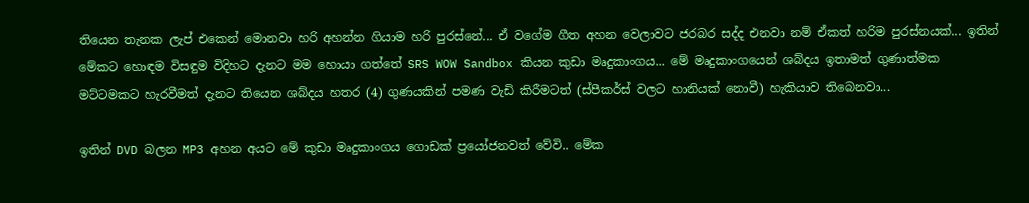තියෙන තැනක ලැප් එකෙන් මොනවා හරි අහන්න ගියාම හරි පුරස්නේ... ඒ වගේම ගීත අහන වෙලාවට ජරබර සද්ද එනවා නම් ඒකත් හරිම පුරස්නයක්... ඉතින් මේකට හොඳම විසඳුම විදිහට දැනට මම හොයා ගත්තේ SRS WOW Sandbox කියන කුඩා මෘදුකාංගය... මේ මෘදුකාංගයෙන් ශබ්දය ඉතාමත් ගුණාත්මක මට්ටමකට ‍හැරවීමත් දැනට තියෙන ශබ්දය හතර (4) ගුණයකින් පමණ වැඩි කිරීමටත් (ස්පීකර්ස් වල‍ට හානියක් නොවී) හැකියාව තිබෙනවා...

ඉතින් DVD බලන MP3 අහන අයට මේ කුඩා මෘදුකාංගය ගොඩක් ප්‍රයෝජනවත් වේවි.. මේක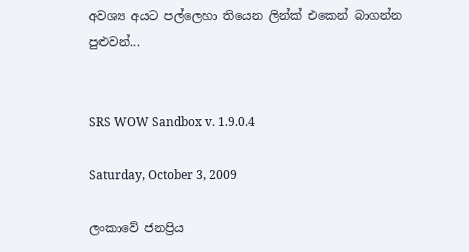අවශ්‍ය අයට පල්ලෙහා තියෙන ලින්ක් එකෙන් බාගන්න පුළුවන්...


SRS WOW Sandbox v. 1.9.0.4

Saturday, October 3, 2009

ලංකාවේ ජනප්‍රිය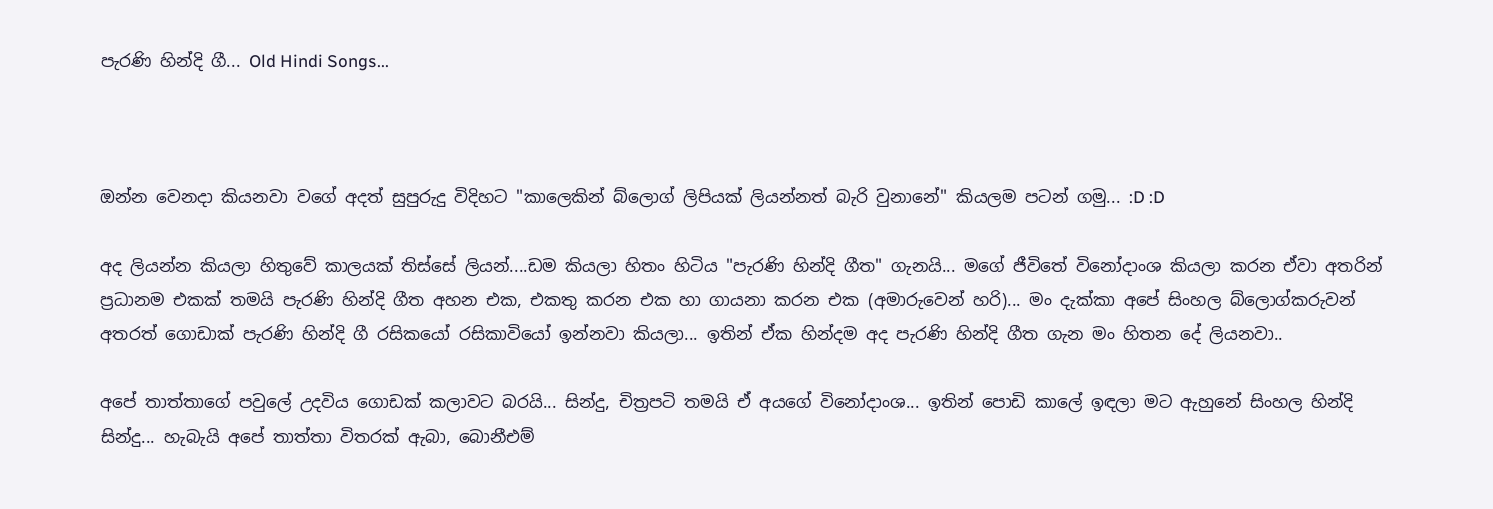පැරණි හින්දි ගී... Old Hindi Songs...



ඔන්න වෙනදා කියනවා වගේ අදත් සුපුරුදු විදිහට "කාලෙකින් බ්ලොග් ලිපියක් ලියන්නත් බැරි වුනානේ" කියලම පටන් ගමු... :D :D

අද ලියන්න කියලා හිතුවේ කාලයක් තිස්සේ ලියන්....ඩම කියලා හිතං හිටිය "පැරණි හින්දි ගීත" ගැනයි... මගේ ජීවිතේ විනෝදාංශ කියලා කරන ඒවා අතරින් ප්‍රධානම එකක් තමයි පැරණි හින්දි ගීත අහන එක, එකතු කරන එක හා ගායනා කරන එක (අමාරුවෙන් හරි)... මං දැක්කා අපේ සිංහල බ්ලොග්කරුවන් අතරත් ගොඩාක් පැරණි හින්දි ගී රසිකයෝ රසිකාවියෝ ඉන්නවා කියලා... ඉතින් ඒක හින්දම අද පැරණි හින්දි ගීත ගැන මං හිතන දේ ලියනවා..

අපේ තාත්තාගේ පවුලේ උදවිය ගොඩක් කලාවට බරයි... සින්දු, චිත්‍රපටි තමයි ඒ අයගේ විනෝදාංශ... ඉතින් පොඩි කාලේ ඉඳලා මට ඇහුනේ සිංහල හින්දි සින්දු... හැබැයි අපේ තාත්තා විතරක් ඇබා, බොනීඑම්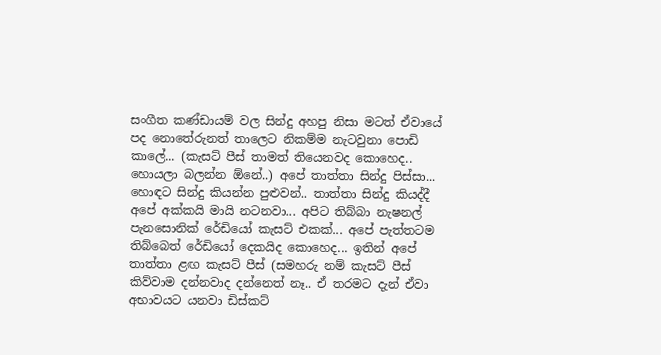සංගීත කණ්ඩායම් වල සින්දු අහපු නිසා මටත් ඒවායේ පද නොතේරුනත් තාලෙට නිකම්ම නැටවුනා පොඩි කාලේ... (කැසට් පීස් තාමත් තියෙනවද කොහෙද.. හොයලා බලන්න ඕනේ..) අපේ තාත්තා සින්දු පිස්සා... හොඳට සින්දු කියන්න පුළුවන්.. තාත්තා සින්දු කියද්දී අපේ අක්කයි මායි නටනවා... අපිට තිබ්බා නැෂනල් පැනසොනික් රේඩියෝ කැසට් එකක්... අපේ පැත්තටම තිබ්බෙත් රේඩියෝ දෙකයිද කොහෙද... ඉතින් අපේ තාත්තා ළඟ කැසට් පීස් (සමහරු නම් කැසට් පීස් කිව්වාම දන්නවාද දන්නෙත් නෑ.. ඒ තරමට දැන් ඒවා අභාවයට යනවා ඩිස්කට්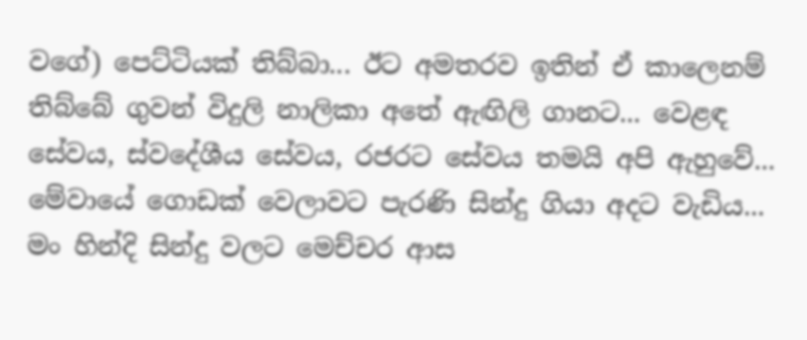වගේ) පෙට්ටියක් තිබ්බා... ඊට අමතරව ඉතින් ඒ කාලෙනම් තිබ්බේ ගුවන් විදුලි නාලිකා අතේ ඇඟිලි ගානට... වෙළඳ සේ‍වය, ස්වදේශීය සේවය, රජරට සේවය තමයි අපි ඇහුවේ... මේවායේ ගොඩක් වෙලාවට පැරණි සින්දු ගියා අදට වැඩිය... මං හින්දි සින්දු වලට මෙච්චර ආස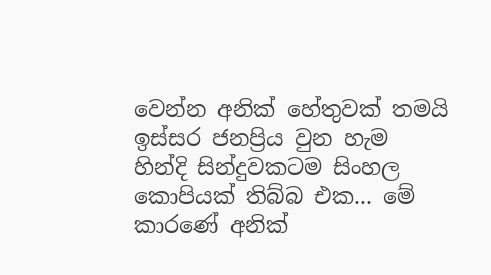වෙන්න අනික් හේතුවක් තමයි ඉස්සර ජනප්‍රිය වුන හැම හින්දි සින්දුවකටම සිංහල කොපියක් තිබ්බ එක... මේ කාරණේ අනික්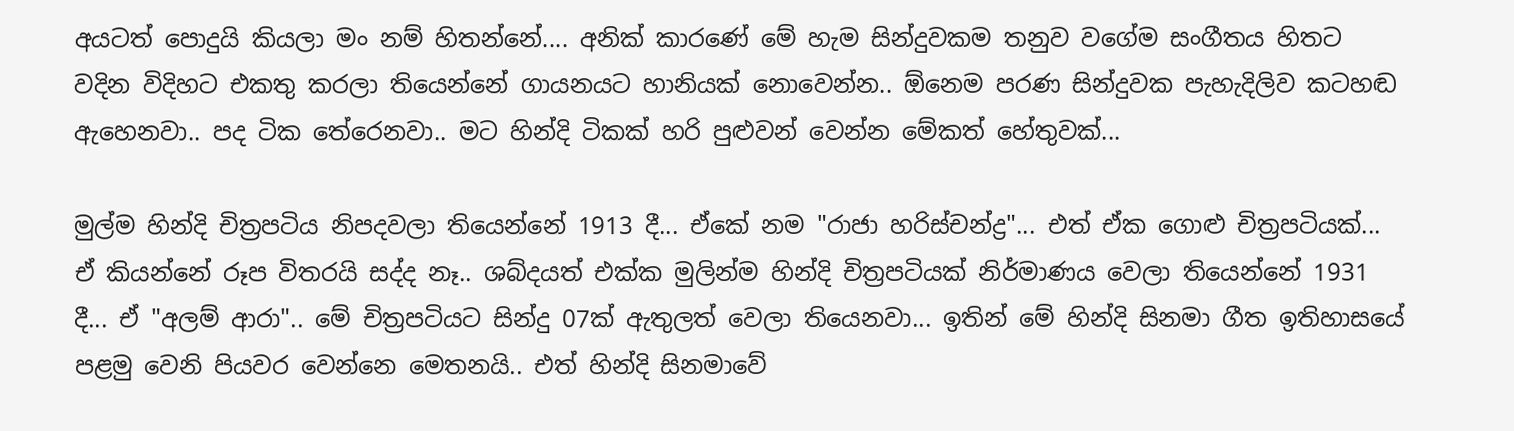අයටත් පොදුයි කියලා මං නම් හිතන්නේ.... අනික් කාරණේ මේ හැම සින්දුවකම තනුව වගේම සංගීතය හිතට වදින විදිහට එකතු කරලා තියෙන්නේ ගායනයට හානියක් නොවෙන්න.. ඕනෙම පරණ සින්දුවක පැහැදිලිව කටහඬ ඇහෙනවා.. පද ටික තේරෙනවා.. මට හින්දි ටිකක් හරි පුළුවන් වෙන්න මේකත් හේතුවක්...

මුල්ම හින්දි චිත්‍රපටිය නිපදවලා තියෙන්නේ 1913 දී... ඒකේ නම "රාජා හරිස්චන්ද්‍ර"... එත් ඒක ගොළු චිත්‍රපටියක්... ඒ කියන්නේ රූප විතරයි සද්ද නෑ.. ශබ්දයත් එක්ක මුලින්ම හින්දි චිත්‍රපටියක් නිර්මාණය වෙලා තියෙන්නේ 1931 දී... ඒ "අලම් ආරා".. මේ චිත්‍රපටියට සින්දු 07ක් ඇතුලත් වෙලා තියෙනවා... ඉතින් මේ හින්දි සිනමා ගීත ඉතිහාසයේ පළමු වෙනි පියවර වෙන්නෙ මෙතනයි.. එත් හින්දි සිනමාවේ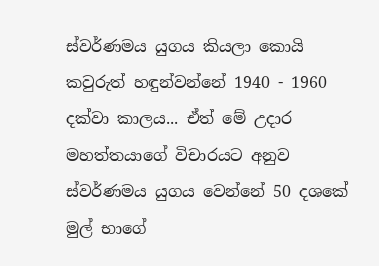ස්වර්ණමය යුගය කියලා කොයි කවුරුත් හඳුන්වන්නේ 1940 - 1960 දක්වා කාලය... ඒත් මේ උදාර මහත්තයාගේ විචාරයට අනුව ස්වර්ණමය යුගය වෙන්නේ 50 දශකේ මුල් භාගේ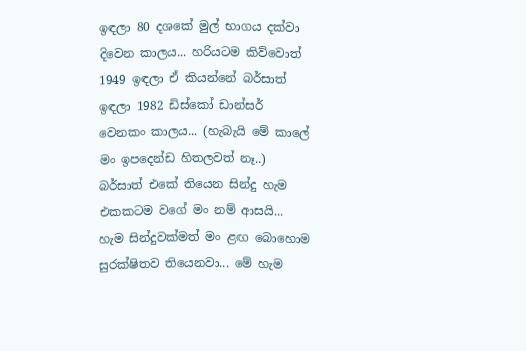ඉඳලා 80 දශකේ මුල් භාගය දක්වා දිවෙන කාලය... හරියටම කිව්වොත් 1949 ඉඳලා ඒ කියන්නේ බර්සාත් ඉඳලා 1982 ඩිස්කෝ ඩාන්සර් වෙනකං කාලය... (හැබැයි මේ කාලේ මං ඉපදෙන්ඩ හිතලවත් නෑ..) බර්සාත් එකේ තියෙන සින්දු හැම එකකටම වගේ මං නම් ආසයි... හැම සින්දුවක්මත් මං ළඟ බොහොම සුරක්ෂිතව තියෙනවා... මේ හැම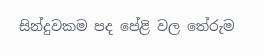සින්දුවකම පද පේළි වල තේරුම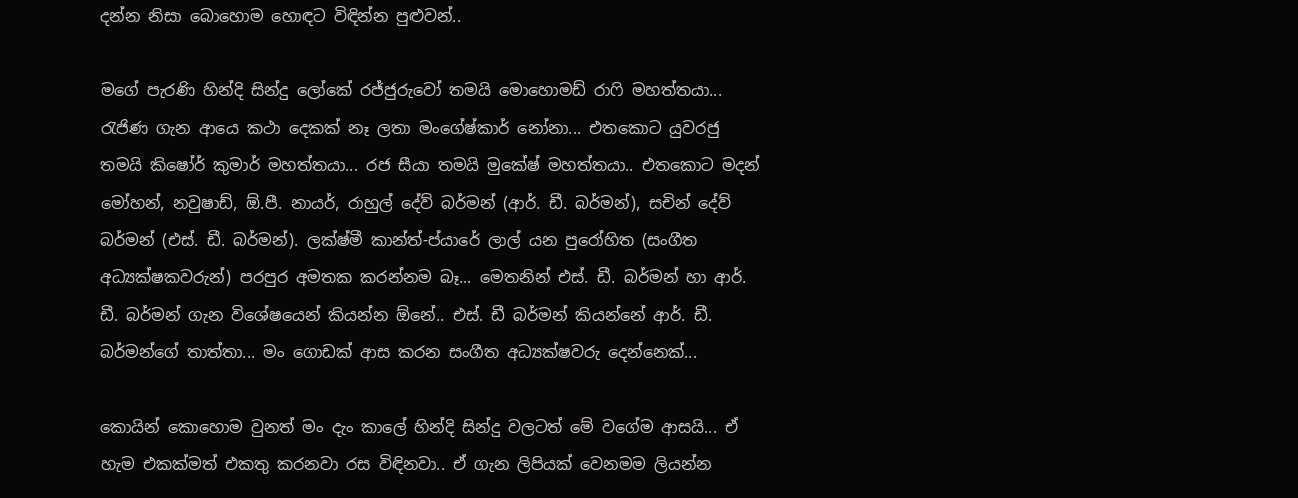දන්න නිසා බොහොම හොඳට විඳින්න පුළුවන්..

මගේ පැරණි හින්දි සින්දු ලෝකේ රජ්ජුරුවෝ තමයි මොහොමඩ් රාෆි මහත්තයා... රැජිණ ගැන ආයෙ කථා දෙකක් නෑ ලතා මංගේෂ්කාර් නෝනා... එතකොට යුවරජු තමයි කිෂෝර් කුමාර් මහත්තයා... රජ සීයා තමයි මුකේෂ් මහත්තයා.. එතකොට මදන් මෝහන්, නවුෂාඩ්, ඕ.පී. නායර්, රාහුල් දේව් බර්මන් (ආර්. ඩී. බර්මන්), සචින් දේව් බර්මන් (එස්. ඩී. බර්මන්). ලක්ෂ්මී කාන්ත්-ප්යාරේ ලාල් යන පුරෝහිත (සංගීත අධ්‍යක්ෂකවරුන්) පරපුර අමතක කරන්නම බෑ... මෙතනින් එස්. ඩී. බර්මන් හා ආර්. ඩී. බර්මන් ගැන විශේෂයෙන් කියන්න ඕනේ.. එස්. ඩී බර්මන් කියන්නේ ආර්. ඩී. බර්මන්ගේ තාත්තා... මං ගොඩක් ආස කරන සංගීත අධ්‍යක්ෂවරු දෙන්නෙක්...

කොයින් කොහොම වුනත් මං දැං කාලේ හින්දි සින්දු වලටත් මේ ව‍ගේම ආසයි... ඒ හැම එකක්මත් එකතු කරනවා රස විඳිනවා.. ඒ ගැන ලිපියක් වෙනමම ලියන්න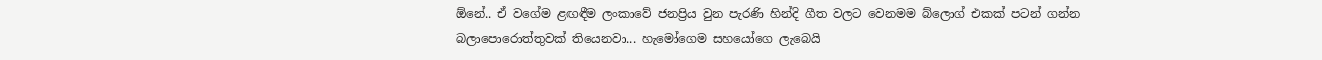ඕනේ.. ඒ වගේම ළඟඳීම ලංකාවේ ජනප්‍රිය වුන පැරණි හින්දි ගීත වලට වෙනමම බ්ලොග් එකක් පටන් ගන්න බලාපොරොත්තුවක් තියෙනවා... හැමෝගෙම සහයෝගෙ ලැබෙයි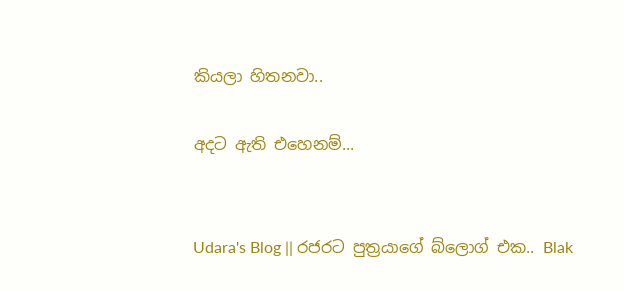කියලා හිතනවා..

අදට ඇති එහෙනම්...


Udara's Blog || රජරට පුත්‍රයාගේ බ්ලොග් එක.. Blak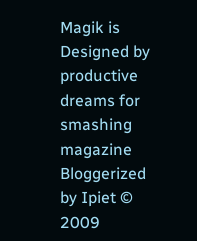Magik is Designed by productive dreams for smashing magazine Bloggerized by Ipiet © 2009